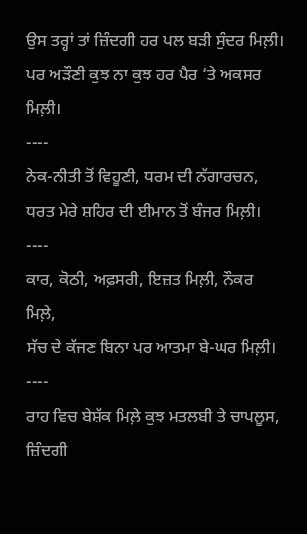ਉਸ ਤਰ੍ਹਾਂ ਤਾਂ ਜ਼ਿੰਦਗੀ ਹਰ ਪਲ ਬੜੀ ਸੁੰਦਰ ਮਿਲ਼ੀ।
ਪਰ ਅੜੌਣੀ ਕੁਝ ਨਾ ਕੁਝ ਹਰ ਪੈਰ ‘ਤੇ ਅਕਸਰ ਮਿਲ਼ੀ।
----
ਨੇਕ-ਨੀਤੀ ਤੋਂ ਵਿਹੂਣੀ, ਧਰਮ ਦੀ ਨੱਗਾਰਚਨ,
ਧਰਤ ਮੇਰੇ ਸ਼ਹਿਰ ਦੀ ਈਮਾਨ ਤੋਂ ਬੰਜਰ ਮਿਲ਼ੀ।
----
ਕਾਰ, ਕੋਠੀ, ਅਫ਼ਸਰੀ, ਇਜ਼ਤ ਮਿਲ਼ੀ, ਨੌਕਰ ਮਿਲ਼ੇ,
ਸੱਚ ਦੇ ਕੱਜਣ ਬਿਨਾ ਪਰ ਆਤਮਾ ਬੇ-ਘਰ ਮਿਲ਼ੀ।
----
ਰਾਹ ਵਿਚ ਬੇਸ਼ੱਕ ਮਿਲ਼ੇ ਕੁਝ ਮਤਲਬੀ ਤੇ ਚਾਪਲੂਸ,
ਜ਼ਿੰਦਗੀ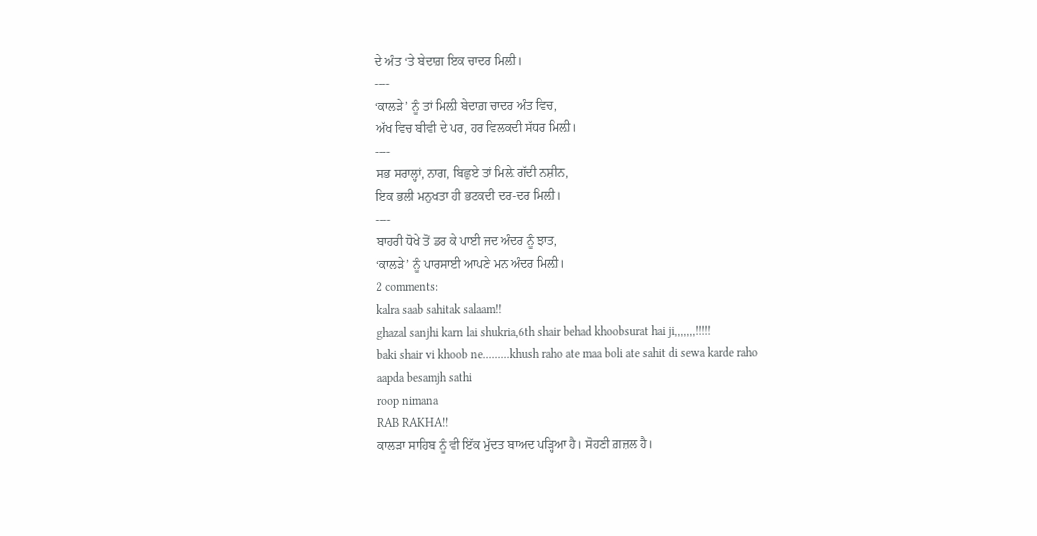ਦੇ ਅੰਤ ‘ਤੇ ਬੇਦਾਗ਼ ਇਕ ਚਾਦਰ ਮਿਲ਼ੀ।
----
‘ਕਾਲੜੇ’ ਨੂੰ ਤਾਂ ਮਿਲ਼ੀ ਬੇਦਾਗ਼ ਚਾਦਰ ਅੰਤ ਵਿਚ,
ਅੱਖ ਵਿਚ ਬੀਵੀ ਦੇ ਪਰ, ਹਰ ਵਿਲਕਦੀ ਸੱਧਰ ਮਿਲ਼ੀ।
----
ਸਭ ਸਰਾਲ੍ਹਾਂ, ਨਾਗ, ਬਿਛੁਏ ਤਾਂ ਮਿਲ਼ੇ ਗੱਦੀ ਨਸ਼ੀਨ,
ਇਕ ਭਲੀ ਮਨੁਖਤਾ ਹੀ ਭਟਕਦੀ ਦਰ-ਦਰ ਮਿਲ਼ੀ।
----
ਬਾਹਰੀ ਧੋਖੇ ਤੋਂ ਡਰ ਕੇ ਪਾਈ ਜਦ ਅੰਦਰ ਨੂੰ ਝਾਤ,
‘ਕਾਲੜੇ’ ਨੂੰ ਪਾਰਸਾਈ ਆਪਣੇ ਮਨ ਅੰਦਰ ਮਿਲ਼ੀ।
2 comments:
kalra saab sahitak salaam!!
ghazal sanjhi karn lai shukria,6th shair behad khoobsurat hai ji,,,,,,,!!!!!
baki shair vi khoob ne.........khush raho ate maa boli ate sahit di sewa karde raho
aapda besamjh sathi
roop nimana
RAB RAKHA!!
ਕਾਲੜਾ ਸਾਹਿਬ ਨੂੰ ਵੀ ਇੱਕ ਮੁੱਦਤ ਬਾਅਦ ਪੜ੍ਹਿਆ ਹੈ। ਸੋਹਣੀ ਗ਼ਜ਼ਲ ਹੈ।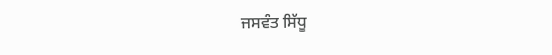ਜਸਵੰਤ ਸਿੱਧੂ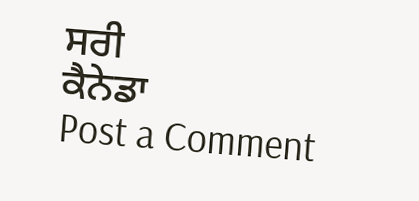ਸਰੀ
ਕੈਨੇਡਾ
Post a Comment